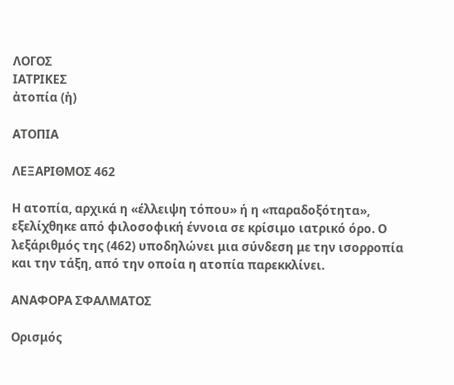ΛΟΓΟΣ
ΙΑΤΡΙΚΕΣ
ἀτοπία (ἡ)

ΑΤΟΠΙΑ

ΛΕΞΑΡΙΘΜΟΣ 462

Η ατοπία, αρχικά η «έλλειψη τόπου» ή η «παραδοξότητα», εξελίχθηκε από φιλοσοφική έννοια σε κρίσιμο ιατρικό όρο. Ο λεξάριθμός της (462) υποδηλώνει μια σύνδεση με την ισορροπία και την τάξη, από την οποία η ατοπία παρεκκλίνει.

ΑΝΑΦΟΡΑ ΣΦΑΛΜΑΤΟΣ

Ορισμός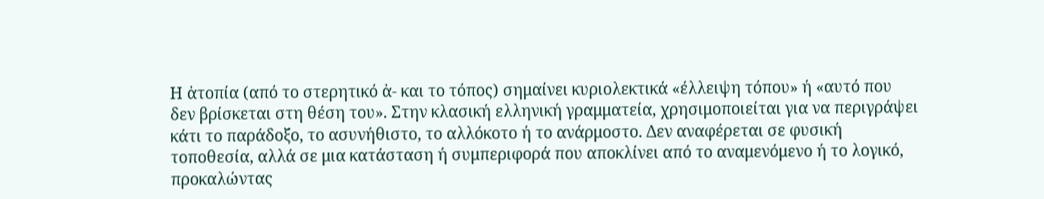Η ἀτοπία (από το στερητικό ἀ- και το τόπος) σημαίνει κυριολεκτικά «έλλειψη τόπου» ή «αυτό που δεν βρίσκεται στη θέση του». Στην κλασική ελληνική γραμματεία, χρησιμοποιείται για να περιγράψει κάτι το παράδοξο, το ασυνήθιστο, το αλλόκοτο ή το ανάρμοστο. Δεν αναφέρεται σε φυσική τοποθεσία, αλλά σε μια κατάσταση ή συμπεριφορά που αποκλίνει από το αναμενόμενο ή το λογικό, προκαλώντας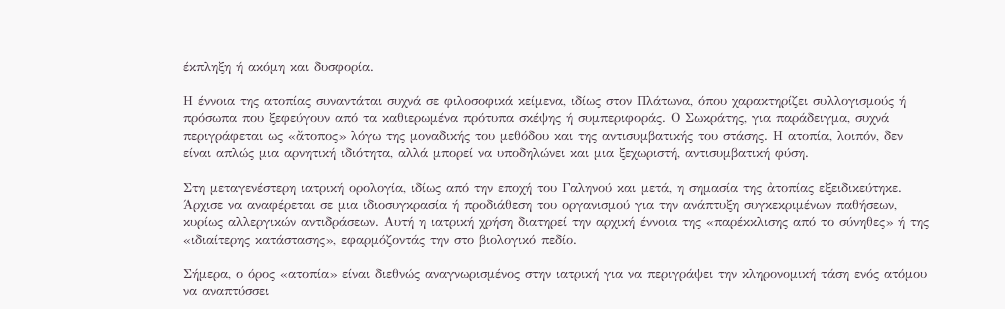έκπληξη ή ακόμη και δυσφορία.

Η έννοια της ατοπίας συναντάται συχνά σε φιλοσοφικά κείμενα, ιδίως στον Πλάτωνα, όπου χαρακτηρίζει συλλογισμούς ή πρόσωπα που ξεφεύγουν από τα καθιερωμένα πρότυπα σκέψης ή συμπεριφοράς. Ο Σωκράτης, για παράδειγμα, συχνά περιγράφεται ως «ἄτοπος» λόγω της μοναδικής του μεθόδου και της αντισυμβατικής του στάσης. Η ατοπία, λοιπόν, δεν είναι απλώς μια αρνητική ιδιότητα, αλλά μπορεί να υποδηλώνει και μια ξεχωριστή, αντισυμβατική φύση.

Στη μεταγενέστερη ιατρική ορολογία, ιδίως από την εποχή του Γαληνού και μετά, η σημασία της ἀτοπίας εξειδικεύτηκε. Άρχισε να αναφέρεται σε μια ιδιοσυγκρασία ή προδιάθεση του οργανισμού για την ανάπτυξη συγκεκριμένων παθήσεων, κυρίως αλλεργικών αντιδράσεων. Αυτή η ιατρική χρήση διατηρεί την αρχική έννοια της «παρέκκλισης από το σύνηθες» ή της «ιδιαίτερης κατάστασης», εφαρμόζοντάς την στο βιολογικό πεδίο.

Σήμερα, ο όρος «ατοπία» είναι διεθνώς αναγνωρισμένος στην ιατρική για να περιγράψει την κληρονομική τάση ενός ατόμου να αναπτύσσει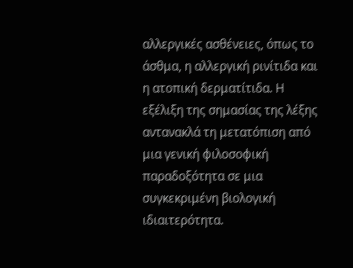αλλεργικές ασθένειες, όπως το άσθμα, η αλλεργική ρινίτιδα και η ατοπική δερματίτιδα. Η εξέλιξη της σημασίας της λέξης αντανακλά τη μετατόπιση από μια γενική φιλοσοφική παραδοξότητα σε μια συγκεκριμένη βιολογική ιδιαιτερότητα.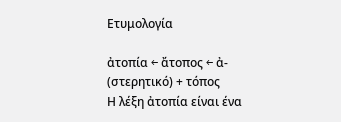Ετυμολογία

ἀτοπία ← ἄτοπος ← ἀ- (στερητικό) + τόπος
Η λέξη ἀτοπία είναι ένα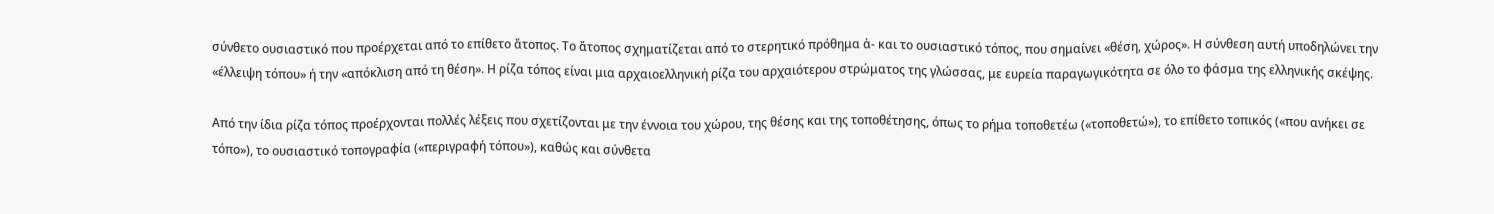σύνθετο ουσιαστικό που προέρχεται από το επίθετο ἄτοπος. Το ἄτοπος σχηματίζεται από το στερητικό πρόθημα ἀ- και το ουσιαστικό τόπος, που σημαίνει «θέση, χώρος». Η σύνθεση αυτή υποδηλώνει την «έλλειψη τόπου» ή την «απόκλιση από τη θέση». Η ρίζα τόπος είναι μια αρχαιοελληνική ρίζα του αρχαιότερου στρώματος της γλώσσας, με ευρεία παραγωγικότητα σε όλο το φάσμα της ελληνικής σκέψης.

Από την ίδια ρίζα τόπος προέρχονται πολλές λέξεις που σχετίζονται με την έννοια του χώρου, της θέσης και της τοποθέτησης, όπως το ρήμα τοποθετέω («τοποθετώ»), το επίθετο τοπικός («που ανήκει σε τόπο»), το ουσιαστικό τοπογραφία («περιγραφή τόπου»), καθώς και σύνθετα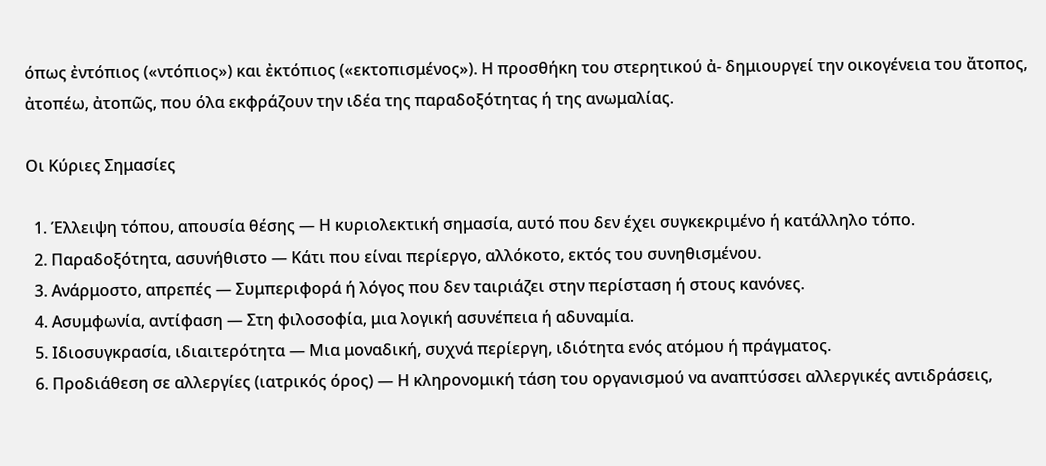όπως ἐντόπιος («ντόπιος») και ἐκτόπιος («εκτοπισμένος»). Η προσθήκη του στερητικού ἀ- δημιουργεί την οικογένεια του ἄτοπος, ἀτοπέω, ἀτοπῶς, που όλα εκφράζουν την ιδέα της παραδοξότητας ή της ανωμαλίας.

Οι Κύριες Σημασίες

  1. Έλλειψη τόπου, απουσία θέσης — Η κυριολεκτική σημασία, αυτό που δεν έχει συγκεκριμένο ή κατάλληλο τόπο.
  2. Παραδοξότητα, ασυνήθιστο — Κάτι που είναι περίεργο, αλλόκοτο, εκτός του συνηθισμένου.
  3. Ανάρμοστο, απρεπές — Συμπεριφορά ή λόγος που δεν ταιριάζει στην περίσταση ή στους κανόνες.
  4. Ασυμφωνία, αντίφαση — Στη φιλοσοφία, μια λογική ασυνέπεια ή αδυναμία.
  5. Ιδιοσυγκρασία, ιδιαιτερότητα — Μια μοναδική, συχνά περίεργη, ιδιότητα ενός ατόμου ή πράγματος.
  6. Προδιάθεση σε αλλεργίες (ιατρικός όρος) — Η κληρονομική τάση του οργανισμού να αναπτύσσει αλλεργικές αντιδράσεις,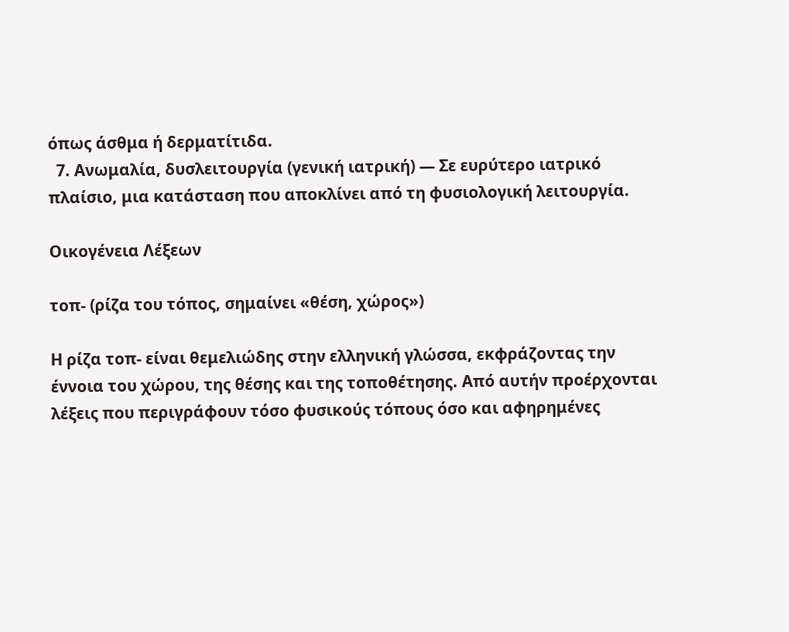όπως άσθμα ή δερματίτιδα.
  7. Ανωμαλία, δυσλειτουργία (γενική ιατρική) — Σε ευρύτερο ιατρικό πλαίσιο, μια κατάσταση που αποκλίνει από τη φυσιολογική λειτουργία.

Οικογένεια Λέξεων

τοπ- (ρίζα του τόπος, σημαίνει «θέση, χώρος»)

Η ρίζα τοπ- είναι θεμελιώδης στην ελληνική γλώσσα, εκφράζοντας την έννοια του χώρου, της θέσης και της τοποθέτησης. Από αυτήν προέρχονται λέξεις που περιγράφουν τόσο φυσικούς τόπους όσο και αφηρημένες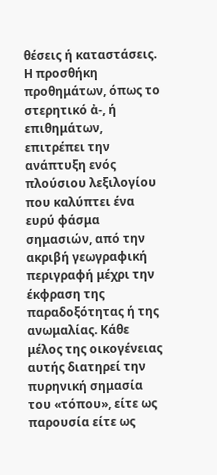θέσεις ή καταστάσεις. Η προσθήκη προθημάτων, όπως το στερητικό ἀ-, ή επιθημάτων, επιτρέπει την ανάπτυξη ενός πλούσιου λεξιλογίου που καλύπτει ένα ευρύ φάσμα σημασιών, από την ακριβή γεωγραφική περιγραφή μέχρι την έκφραση της παραδοξότητας ή της ανωμαλίας. Κάθε μέλος της οικογένειας αυτής διατηρεί την πυρηνική σημασία του «τόπου», είτε ως παρουσία είτε ως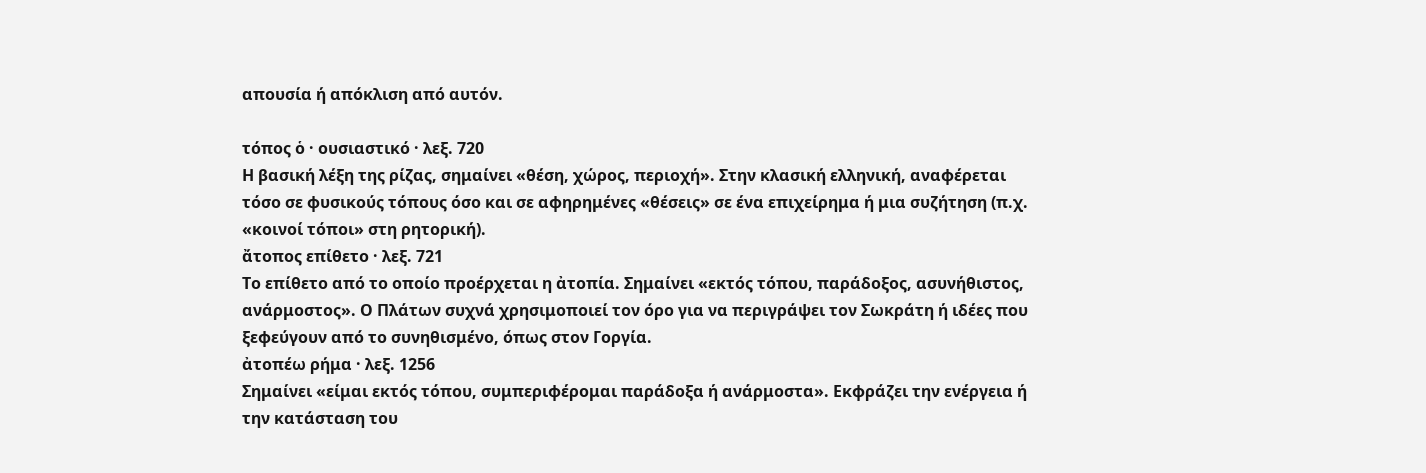απουσία ή απόκλιση από αυτόν.

τόπος ὁ · ουσιαστικό · λεξ. 720
Η βασική λέξη της ρίζας, σημαίνει «θέση, χώρος, περιοχή». Στην κλασική ελληνική, αναφέρεται τόσο σε φυσικούς τόπους όσο και σε αφηρημένες «θέσεις» σε ένα επιχείρημα ή μια συζήτηση (π.χ. «κοινοί τόποι» στη ρητορική).
ἄτοπος επίθετο · λεξ. 721
Το επίθετο από το οποίο προέρχεται η ἀτοπία. Σημαίνει «εκτός τόπου, παράδοξος, ασυνήθιστος, ανάρμοστος». Ο Πλάτων συχνά χρησιμοποιεί τον όρο για να περιγράψει τον Σωκράτη ή ιδέες που ξεφεύγουν από το συνηθισμένο, όπως στον Γοργία.
ἀτοπέω ρήμα · λεξ. 1256
Σημαίνει «είμαι εκτός τόπου, συμπεριφέρομαι παράδοξα ή ανάρμοστα». Εκφράζει την ενέργεια ή την κατάσταση του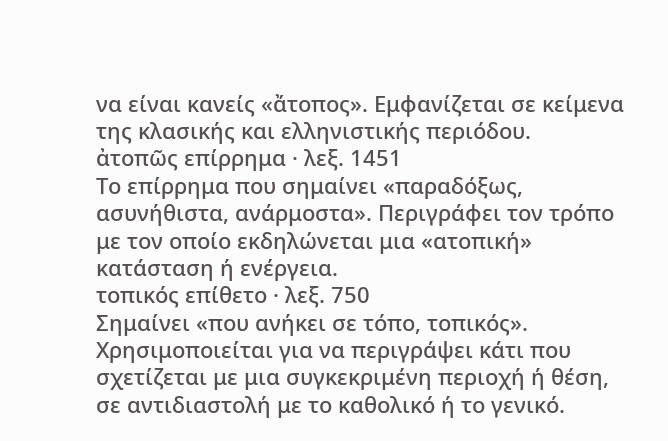να είναι κανείς «ἄτοπος». Εμφανίζεται σε κείμενα της κλασικής και ελληνιστικής περιόδου.
ἀτοπῶς επίρρημα · λεξ. 1451
Το επίρρημα που σημαίνει «παραδόξως, ασυνήθιστα, ανάρμοστα». Περιγράφει τον τρόπο με τον οποίο εκδηλώνεται μια «ατοπική» κατάσταση ή ενέργεια.
τοπικός επίθετο · λεξ. 750
Σημαίνει «που ανήκει σε τόπο, τοπικός». Χρησιμοποιείται για να περιγράψει κάτι που σχετίζεται με μια συγκεκριμένη περιοχή ή θέση, σε αντιδιαστολή με το καθολικό ή το γενικό.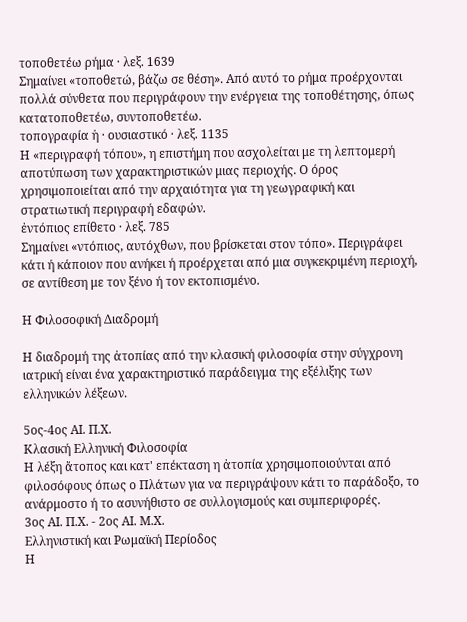τοποθετέω ρήμα · λεξ. 1639
Σημαίνει «τοποθετώ, βάζω σε θέση». Από αυτό το ρήμα προέρχονται πολλά σύνθετα που περιγράφουν την ενέργεια της τοποθέτησης, όπως κατατοποθετέω, συντοποθετέω.
τοπογραφία ἡ · ουσιαστικό · λεξ. 1135
Η «περιγραφή τόπου», η επιστήμη που ασχολείται με τη λεπτομερή αποτύπωση των χαρακτηριστικών μιας περιοχής. Ο όρος χρησιμοποιείται από την αρχαιότητα για τη γεωγραφική και στρατιωτική περιγραφή εδαφών.
ἐντόπιος επίθετο · λεξ. 785
Σημαίνει «ντόπιος, αυτόχθων, που βρίσκεται στον τόπο». Περιγράφει κάτι ή κάποιον που ανήκει ή προέρχεται από μια συγκεκριμένη περιοχή, σε αντίθεση με τον ξένο ή τον εκτοπισμένο.

Η Φιλοσοφική Διαδρομή

Η διαδρομή της ἀτοπίας από την κλασική φιλοσοφία στην σύγχρονη ιατρική είναι ένα χαρακτηριστικό παράδειγμα της εξέλιξης των ελληνικών λέξεων.

5ος-4ος ΑΙ. Π.Χ.
Κλασική Ελληνική Φιλοσοφία
Η λέξη ἄτοπος και κατ' επέκταση η ἀτοπία χρησιμοποιούνται από φιλοσόφους όπως ο Πλάτων για να περιγράψουν κάτι το παράδοξο, το ανάρμοστο ή το ασυνήθιστο σε συλλογισμούς και συμπεριφορές.
3ος ΑΙ. Π.Χ. - 2ος ΑΙ. Μ.Χ.
Ελληνιστική και Ρωμαϊκή Περίοδος
Η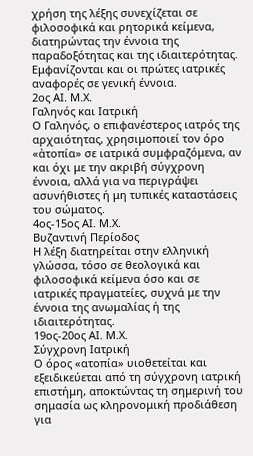χρήση της λέξης συνεχίζεται σε φιλοσοφικά και ρητορικά κείμενα, διατηρώντας την έννοια της παραδοξότητας και της ιδιαιτερότητας. Εμφανίζονται και οι πρώτες ιατρικές αναφορές σε γενική έννοια.
2ος ΑΙ. Μ.Χ.
Γαληνός και Ιατρική
Ο Γαληνός, ο επιφανέστερος ιατρός της αρχαιότητας, χρησιμοποιεί τον όρο «ἀτοπία» σε ιατρικά συμφραζόμενα, αν και όχι με την ακριβή σύγχρονη έννοια, αλλά για να περιγράψει ασυνήθιστες ή μη τυπικές καταστάσεις του σώματος.
4ος-15ος ΑΙ. Μ.Χ.
Βυζαντινή Περίοδος
Η λέξη διατηρείται στην ελληνική γλώσσα, τόσο σε θεολογικά και φιλοσοφικά κείμενα όσο και σε ιατρικές πραγματείες, συχνά με την έννοια της ανωμαλίας ή της ιδιαιτερότητας.
19ος-20ος ΑΙ. Μ.Χ.
Σύγχρονη Ιατρική
Ο όρος «ατοπία» υιοθετείται και εξειδικεύεται από τη σύγχρονη ιατρική επιστήμη, αποκτώντας τη σημερινή του σημασία ως κληρονομική προδιάθεση για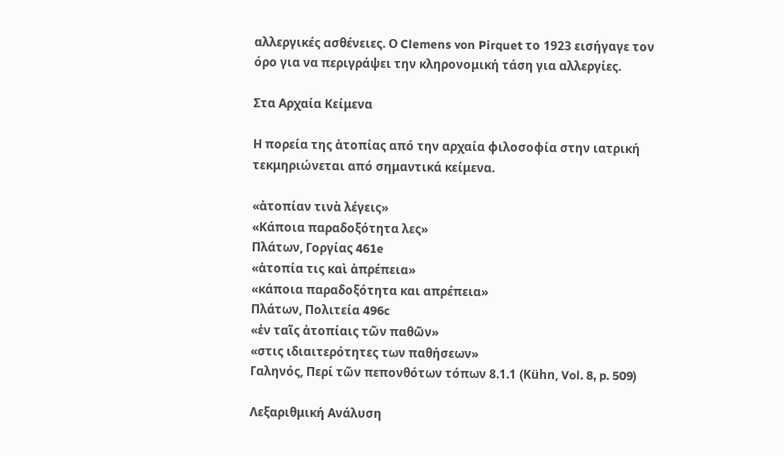αλλεργικές ασθένειες. Ο Clemens von Pirquet το 1923 εισήγαγε τον όρο για να περιγράψει την κληρονομική τάση για αλλεργίες.

Στα Αρχαία Κείμενα

Η πορεία της ἀτοπίας από την αρχαία φιλοσοφία στην ιατρική τεκμηριώνεται από σημαντικά κείμενα.

«ἀτοπίαν τινὰ λέγεις»
«Κάποια παραδοξότητα λες»
Πλάτων, Γοργίας 461e
«ἀτοπία τις καὶ ἀπρέπεια»
«κάποια παραδοξότητα και απρέπεια»
Πλάτων, Πολιτεία 496c
«ἐν ταῖς ἀτοπίαις τῶν παθῶν»
«στις ιδιαιτερότητες των παθήσεων»
Γαληνός, Περί τῶν πεπονθότων τόπων 8.1.1 (Kühn, Vol. 8, p. 509)

Λεξαριθμική Ανάλυση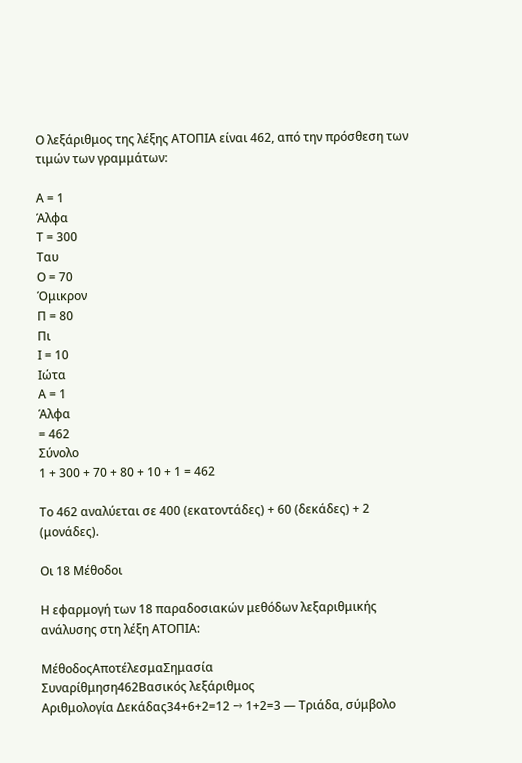Ο λεξάριθμος της λέξης ΑΤΟΠΙΑ είναι 462, από την πρόσθεση των τιμών των γραμμάτων:

Α = 1
Άλφα
Τ = 300
Ταυ
Ο = 70
Όμικρον
Π = 80
Πι
Ι = 10
Ιώτα
Α = 1
Άλφα
= 462
Σύνολο
1 + 300 + 70 + 80 + 10 + 1 = 462

Το 462 αναλύεται σε 400 (εκατοντάδες) + 60 (δεκάδες) + 2 (μονάδες).

Οι 18 Μέθοδοι

Η εφαρμογή των 18 παραδοσιακών μεθόδων λεξαριθμικής ανάλυσης στη λέξη ΑΤΟΠΙΑ:

ΜέθοδοςΑποτέλεσμαΣημασία
Συναρίθμηση462Βασικός λεξάριθμος
Αριθμολογία Δεκάδας34+6+2=12 → 1+2=3 — Τριάδα, σύμβολο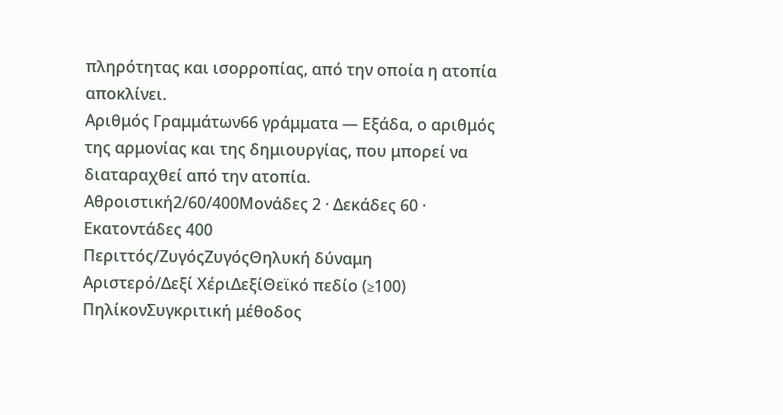πληρότητας και ισορροπίας, από την οποία η ατοπία αποκλίνει.
Αριθμός Γραμμάτων66 γράμματα — Εξάδα, ο αριθμός της αρμονίας και της δημιουργίας, που μπορεί να διαταραχθεί από την ατοπία.
Αθροιστική2/60/400Μονάδες 2 · Δεκάδες 60 · Εκατοντάδες 400
Περιττός/ΖυγόςΖυγόςΘηλυκή δύναμη
Αριστερό/Δεξί ΧέριΔεξίΘεϊκό πεδίο (≥100)
ΠηλίκονΣυγκριτική μέθοδος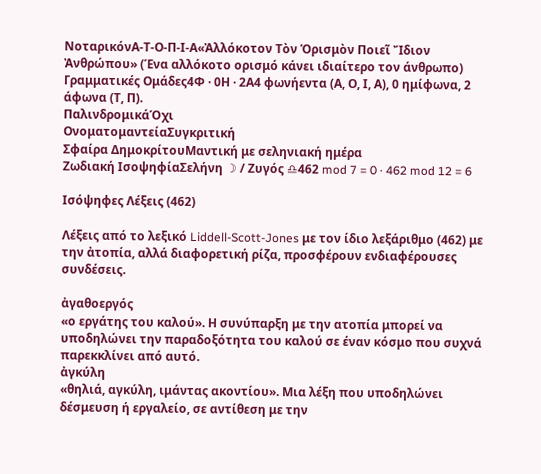ΝοταρικόνΑ-Τ-Ο-Π-Ι-Α«Ἀλλόκοτον Τὸν Ὁρισμὸν Ποιεῖ Ἴδιον Ἀνθρώπου» (Ένα αλλόκοτο ορισμό κάνει ιδιαίτερο τον άνθρωπο)
Γραμματικές Ομάδες4Φ · 0Η · 2Α4 φωνήεντα (Α, Ο, Ι, Α), 0 ημίφωνα, 2 άφωνα (Τ, Π).
ΠαλινδρομικάΌχι
ΟνοματομαντείαΣυγκριτική
Σφαίρα ΔημοκρίτουΜαντική με σεληνιακή ημέρα
Ζωδιακή ΙσοψηφίαΣελήνη ☽ / Ζυγός ♎462 mod 7 = 0 · 462 mod 12 = 6

Ισόψηφες Λέξεις (462)

Λέξεις από το λεξικό Liddell-Scott-Jones με τον ίδιο λεξάριθμο (462) με την ἀτοπία, αλλά διαφορετική ρίζα, προσφέρουν ενδιαφέρουσες συνδέσεις.

ἀγαθοεργός
«ο εργάτης του καλού». Η συνύπαρξη με την ατοπία μπορεί να υποδηλώνει την παραδοξότητα του καλού σε έναν κόσμο που συχνά παρεκκλίνει από αυτό.
ἀγκύλη
«θηλιά, αγκύλη, ιμάντας ακοντίου». Μια λέξη που υποδηλώνει δέσμευση ή εργαλείο, σε αντίθεση με την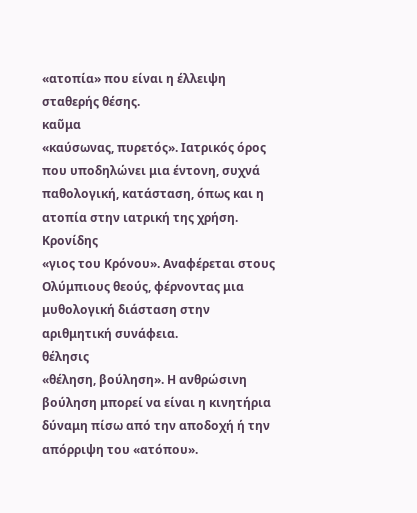«ατοπία» που είναι η έλλειψη σταθερής θέσης.
καῦμα
«καύσωνας, πυρετός». Ιατρικός όρος που υποδηλώνει μια έντονη, συχνά παθολογική, κατάσταση, όπως και η ατοπία στην ιατρική της χρήση.
Κρονίδης
«γιος του Κρόνου». Αναφέρεται στους Ολύμπιους θεούς, φέρνοντας μια μυθολογική διάσταση στην αριθμητική συνάφεια.
θέλησις
«θέληση, βούληση». Η ανθρώσινη βούληση μπορεί να είναι η κινητήρια δύναμη πίσω από την αποδοχή ή την απόρριψη του «ατόπου».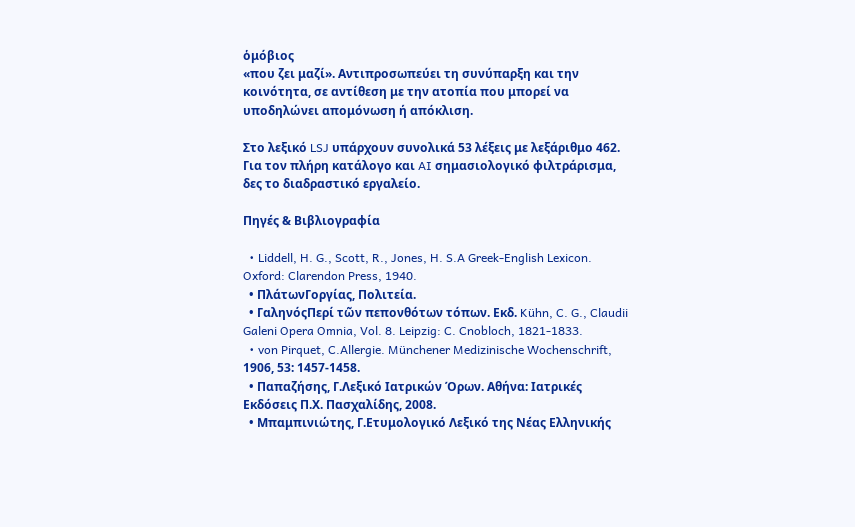ὁμόβιος
«που ζει μαζί». Αντιπροσωπεύει τη συνύπαρξη και την κοινότητα, σε αντίθεση με την ατοπία που μπορεί να υποδηλώνει απομόνωση ή απόκλιση.

Στο λεξικό LSJ υπάρχουν συνολικά 53 λέξεις με λεξάριθμο 462. Για τον πλήρη κατάλογο και AI σημασιολογικό φιλτράρισμα, δες το διαδραστικό εργαλείο.

Πηγές & Βιβλιογραφία

  • Liddell, H. G., Scott, R., Jones, H. S.A Greek-English Lexicon. Oxford: Clarendon Press, 1940.
  • ΠλάτωνΓοργίας, Πολιτεία.
  • ΓαληνόςΠερί τῶν πεπονθότων τόπων. Εκδ. Kühn, C. G., Claudii Galeni Opera Omnia, Vol. 8. Leipzig: C. Cnobloch, 1821-1833.
  • von Pirquet, C.Allergie. Münchener Medizinische Wochenschrift, 1906, 53: 1457-1458.
  • Παπαζήσης, Γ.Λεξικό Ιατρικών Όρων. Αθήνα: Ιατρικές Εκδόσεις Π.Χ. Πασχαλίδης, 2008.
  • Μπαμπινιώτης, Γ.Ετυμολογικό Λεξικό της Νέας Ελληνικής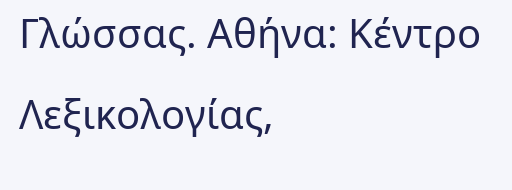Γλώσσας. Αθήνα: Κέντρο Λεξικολογίας,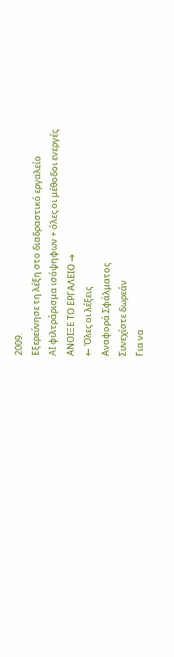2009.
Εξερεύνησε τη λέξη στο διαδραστικό εργαλείο
AI φιλτράρισμα ισόψηφων + όλες οι μέθοδοι ενεργές
ΑΝΟΙΞΕ ΤΟ ΕΡΓΑΛΕΙΟ →
← Όλες οι λέξεις
Αναφορά Σφάλματος
Συνεχίστε δωρεάν
Για να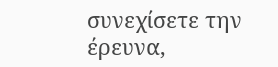συνεχίσετε την έρευνα,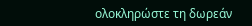ολοκληρώστε τη δωρεάν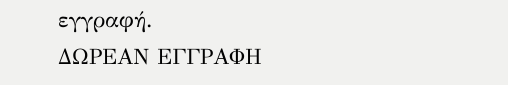εγγραφή.
ΔΩΡΕΑΝ ΕΓΓΡΑΦΗ